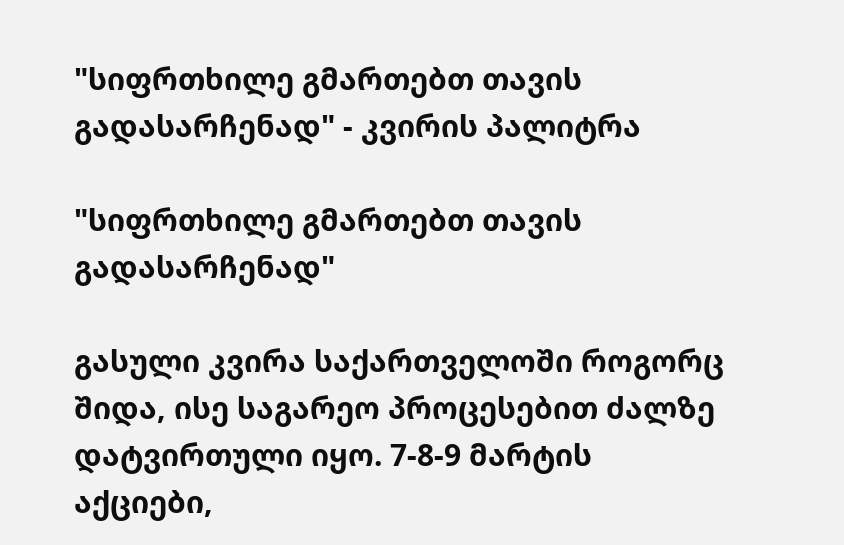"სიფრთხილე გმართებთ თავის გადასარჩენად" - კვირის პალიტრა

"სიფრთხილე გმართებთ თავის გადასარჩენად"

გასული კვირა საქართველოში როგორც შიდა, ისე საგარეო პროცესებით ძალზე დატვირთული იყო. 7-8-9 მარტის აქციები,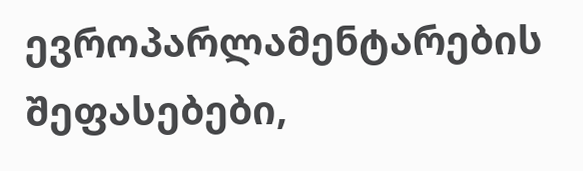ევროპარლამენტარების შეფასებები,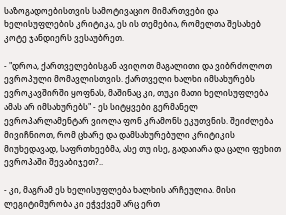საზოგადოებისთვის სამოტივაციო მიმართვები და ხელისუფლების კრიტიკა, ეს ის თემებია, რომელთა შესახებ კოტე ჯანდიერს ვესაუბრეთ.

- "დროა, ქართველებისგან ავიღოთ მაგალითი და ვიბრძოლოთ ევროპული მომავლისთვის. ქართველი ხალხი იმსახურებს ევროკავშირში ყოფნას, მაშინაც კი, თუკი მათი ხელისუფლება ამას არ იმსახურებს" - ეს სიტყვები გერმანელ ევროპარლამენტარ ვიოლა ფონ კრამონს ეკუთვნის. შეიძლება მივიჩნიოთ, რომ ცხარე და დამსახურებული კრიტიკის მიუხედავად, საფრთხეებმა, ასე თუ ისე, გადაიარა და ცალი ფეხით ევროპაში შევაბიჯეთ?..

- კი, მაგრამ ეს ხელისუფლება ხალხის არჩეულია. მისი ლეგიტიმურობა კი ეჭვქვეშ არც ერთ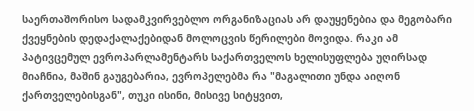საერთაშორისო სადამკვირვებლო ორგანიზაციას არ დაუყენებია და მეგობარი ქვეყნების დედაქალაქებიდან მოლოცვის წერილები მოვიდა. რაკი ამ პატივცემულ ევროპარლამენტარს საქართველოს ხელისუფლება უღირსად მიაჩნია, მაშინ გაუგებარია, ევროპელებმა რა "მაგალითი უნდა აიღონ ქართველებისგან", თუკი ისინი, მისივე სიტყვით,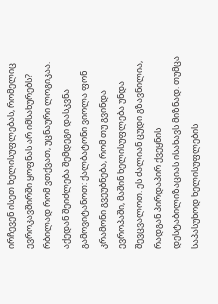ირჩევენ ისეთ ხელისუფლებას, რომელიც ევროკავშირში ყოფნას არ იმსახურებს? რბილად რომ ვთქვათ, უცნაური ლოგიკაა. აქედან შეიძლება შემდეგი დასკვნა გამოვიტანოთ: ქალბატონი ვიოლა ფონ კრამონი გვეუბნება, რომ თუ გვინდა ევროპაში, მაშინ ხელისუფლება უნდა შევცვალოთ. ეს ძალიან ცუდი გზავნილია, რადგან პირდაპირ ქვეყნის დესტაბილიზაციას ისახავს მიზნად. თუმცა საპასუხოდ ხელისუფლების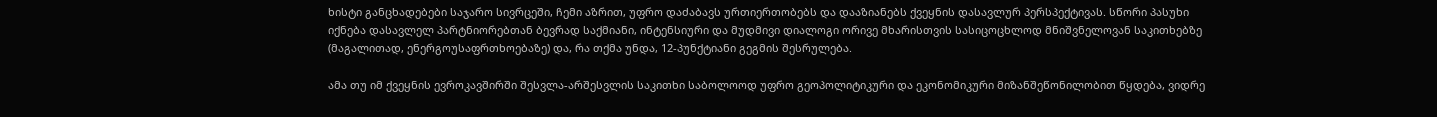ხისტი განცხადებები საჯარო სივრცეში, ჩემი აზრით, უფრო დაძაბავს ურთიერთობებს და დააზიანებს ქვეყნის დასავლურ პერსპექტივას. სწორი პასუხი იქნება დასავლელ პარტნიორებთან ბევრად საქმიანი, ინტენსიური და მუდმივი დიალოგი ორივე მხარისთვის სასიცოცხლოდ მნიშვნელოვან საკითხებზე (მაგალითად, ენერგოუსაფრთხოებაზე) და, რა თქმა უნდა, 12-პუნქტიანი გეგმის შესრულება.

ამა თუ იმ ქვეყნის ევროკავშირში შესვლა-არშესვლის საკითხი საბოლოოდ უფრო გეოპოლიტიკური და ეკონომიკური მიზანშეწონილობით წყდება, ვიდრე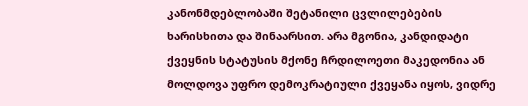კანონმდებლობაში შეტანილი ცვლილებების ხარისხითა და შინაარსით. არა მგონია, კანდიდატი ქვეყნის სტატუსის მქონე ჩრდილოეთი მაკედონია ან მოლდოვა უფრო დემოკრატიული ქვეყანა იყოს, ვიდრე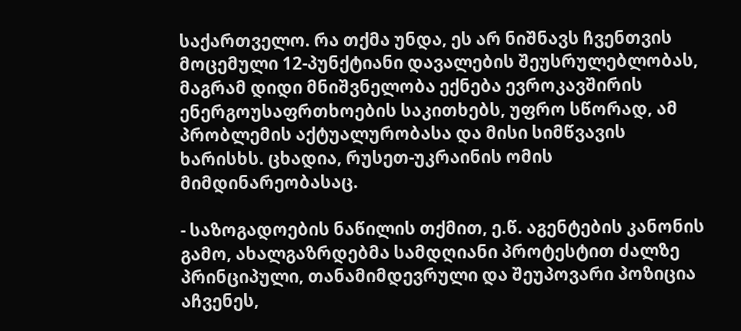საქართველო. რა თქმა უნდა, ეს არ ნიშნავს ჩვენთვის მოცემული 12-პუნქტიანი დავალების შეუსრულებლობას, მაგრამ დიდი მნიშვნელობა ექნება ევროკავშირის ენერგოუსაფრთხოების საკითხებს, უფრო სწორად, ამ პრობლემის აქტუალურობასა და მისი სიმწვავის ხარისხს. ცხადია, რუსეთ-უკრაინის ომის მიმდინარეობასაც.

- საზოგადოების ნაწილის თქმით, ე.წ. აგენტების კანონის გამო, ახალგაზრდებმა სამდღიანი პროტესტით ძალზე პრინციპული, თანამიმდევრული და შეუპოვარი პოზიცია აჩვენეს,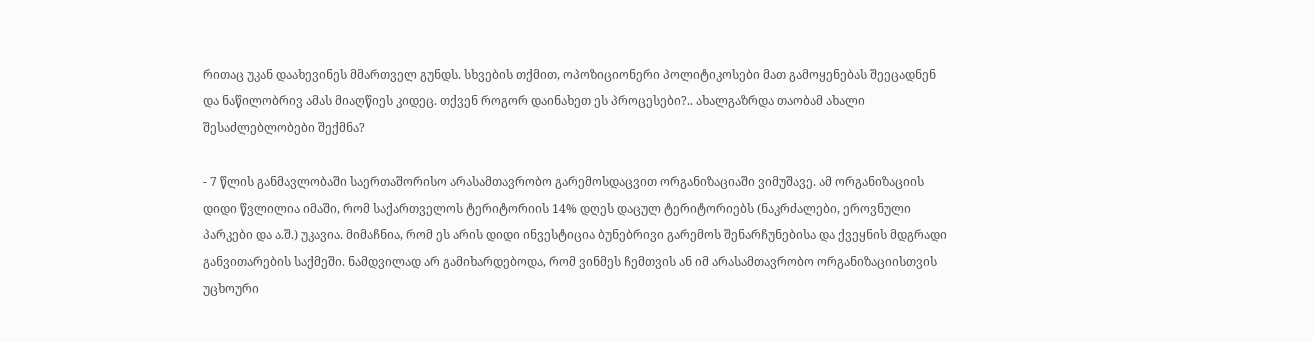რითაც უკან დაახევინეს მმართველ გუნდს. სხვების თქმით, ოპოზიციონერი პოლიტიკოსები მათ გამოყენებას შეეცადნენ და ნაწილობრივ ამას მიაღწიეს კიდეც. თქვენ როგორ დაინახეთ ეს პროცესები?.. ახალგაზრდა თაობამ ახალი შესაძლებლობები შექმნა?

- 7 წლის განმავლობაში საერთაშორისო არასამთავრობო გარემოსდაცვით ორგანიზაციაში ვიმუშავე. ამ ორგანიზაციის დიდი წვლილია იმაში, რომ საქართველოს ტერიტორიის 14% დღეს დაცულ ტერიტორიებს (ნაკრძალები, ეროვნული პარკები და ა.შ.) უკავია. მიმაჩნია, რომ ეს არის დიდი ინვესტიცია ბუნებრივი გარემოს შენარჩუნებისა და ქვეყნის მდგრადი განვითარების საქმეში. ნამდვილად არ გამიხარდებოდა, რომ ვინმეს ჩემთვის ან იმ არასამთავრობო ორგანიზაციისთვის უცხოური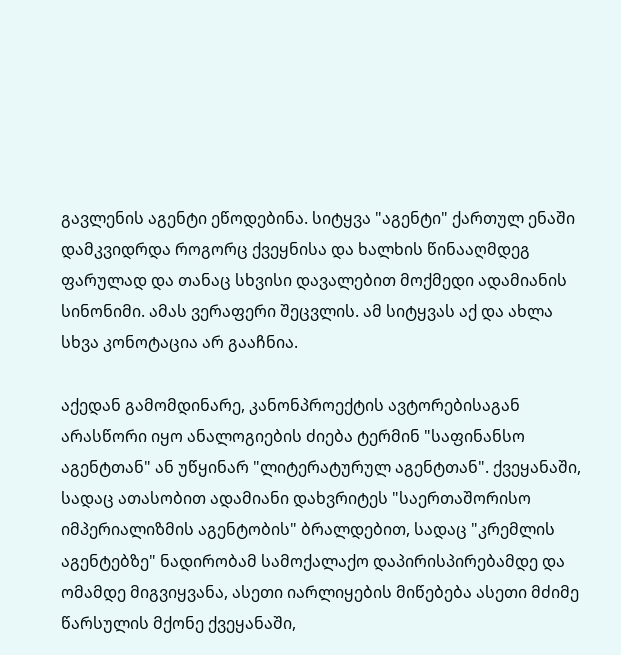გავლენის აგენტი ეწოდებინა. სიტყვა "აგენტი" ქართულ ენაში დამკვიდრდა როგორც ქვეყნისა და ხალხის წინააღმდეგ ფარულად და თანაც სხვისი დავალებით მოქმედი ადამიანის სინონიმი. ამას ვერაფერი შეცვლის. ამ სიტყვას აქ და ახლა სხვა კონოტაცია არ გააჩნია.

აქედან გამომდინარე, კანონპროექტის ავტორებისაგან არასწორი იყო ანალოგიების ძიება ტერმინ "საფინანსო აგენტთან" ან უწყინარ "ლიტერატურულ აგენტთან". ქვეყანაში, სადაც ათასობით ადამიანი დახვრიტეს "საერთაშორისო იმპერიალიზმის აგენტობის" ბრალდებით, სადაც "კრემლის აგენტებზე" ნადირობამ სამოქალაქო დაპირისპირებამდე და ომამდე მიგვიყვანა, ასეთი იარლიყების მიწებება ასეთი მძიმე წარსულის მქონე ქვეყანაში,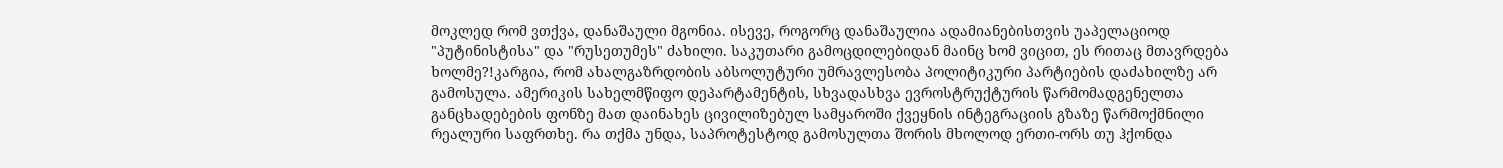მოკლედ რომ ვთქვა, დანაშაული მგონია. ისევე, როგორც დანაშაულია ადამიანებისთვის უაპელაციოდ "პუტინისტისა" და "რუსეთუმეს" ძახილი. საკუთარი გამოცდილებიდან მაინც ხომ ვიცით, ეს რითაც მთავრდება ხოლმე?!კარგია, რომ ახალგაზრდობის აბსოლუტური უმრავლესობა პოლიტიკური პარტიების დაძახილზე არ გამოსულა. ამერიკის სახელმწიფო დეპარტამენტის, სხვადასხვა ევროსტრუქტურის წარმომადგენელთა განცხადებების ფონზე მათ დაინახეს ცივილიზებულ სამყაროში ქვეყნის ინტეგრაციის გზაზე წარმოქმნილი რეალური საფრთხე. რა თქმა უნდა, საპროტესტოდ გამოსულთა შორის მხოლოდ ერთი-ორს თუ ჰქონდა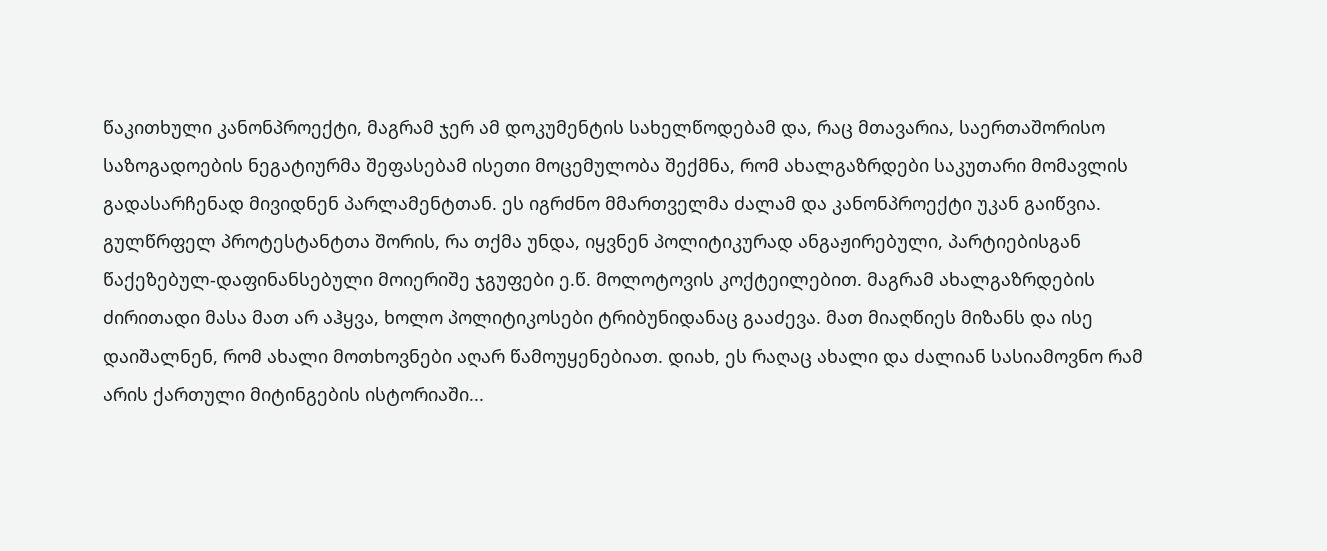წაკითხული კანონპროექტი, მაგრამ ჯერ ამ დოკუმენტის სახელწოდებამ და, რაც მთავარია, საერთაშორისო საზოგადოების ნეგატიურმა შეფასებამ ისეთი მოცემულობა შექმნა, რომ ახალგაზრდები საკუთარი მომავლის გადასარჩენად მივიდნენ პარლამენტთან. ეს იგრძნო მმართველმა ძალამ და კანონპროექტი უკან გაიწვია. გულწრფელ პროტესტანტთა შორის, რა თქმა უნდა, იყვნენ პოლიტიკურად ანგაჟირებული, პარტიებისგან წაქეზებულ-დაფინანსებული მოიერიშე ჯგუფები ე.წ. მოლოტოვის კოქტეილებით. მაგრამ ახალგაზრდების ძირითადი მასა მათ არ აჰყვა, ხოლო პოლიტიკოსები ტრიბუნიდანაც გააძევა. მათ მიაღწიეს მიზანს და ისე დაიშალნენ, რომ ახალი მოთხოვნები აღარ წამოუყენებიათ. დიახ, ეს რაღაც ახალი და ძალიან სასიამოვნო რამ არის ქართული მიტინგების ისტორიაში...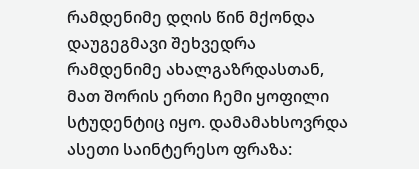რამდენიმე დღის წინ მქონდა დაუგეგმავი შეხვედრა რამდენიმე ახალგაზრდასთან, მათ შორის ერთი ჩემი ყოფილი სტუდენტიც იყო. დამამახსოვრდა ასეთი საინტერესო ფრაზა: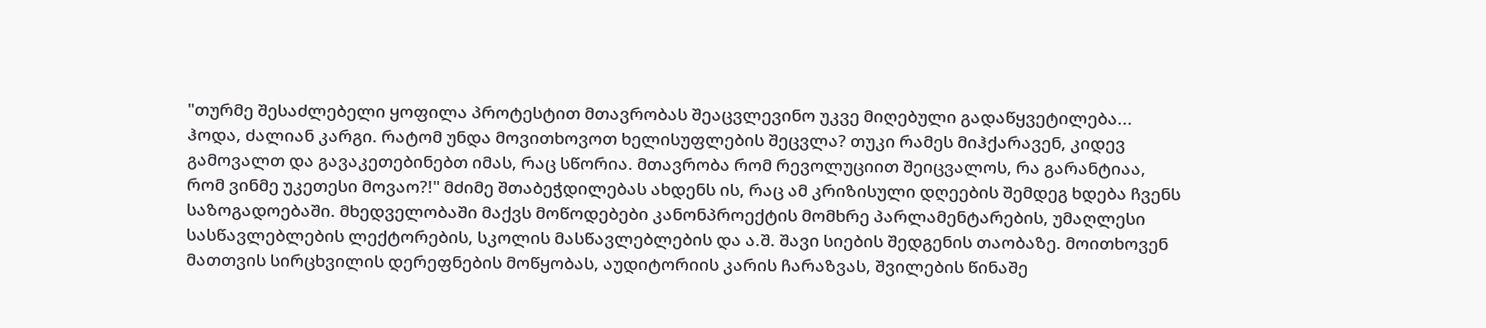"თურმე შესაძლებელი ყოფილა პროტესტით მთავრობას შეაცვლევინო უკვე მიღებული გადაწყვეტილება... ჰოდა, ძალიან კარგი. რატომ უნდა მოვითხოვოთ ხელისუფლების შეცვლა? თუკი რამეს მიჰქარავენ, კიდევ გამოვალთ და გავაკეთებინებთ იმას, რაც სწორია. მთავრობა რომ რევოლუციით შეიცვალოს, რა გარანტიაა, რომ ვინმე უკეთესი მოვაო?!" მძიმე შთაბეჭდილებას ახდენს ის, რაც ამ კრიზისული დღეების შემდეგ ხდება ჩვენს საზოგადოებაში. მხედველობაში მაქვს მოწოდებები კანონპროექტის მომხრე პარლამენტარების, უმაღლესი სასწავლებლების ლექტორების, სკოლის მასწავლებლების და ა.შ. შავი სიების შედგენის თაობაზე. მოითხოვენ მათთვის სირცხვილის დერეფნების მოწყობას, აუდიტორიის კარის ჩარაზვას, შვილების წინაშე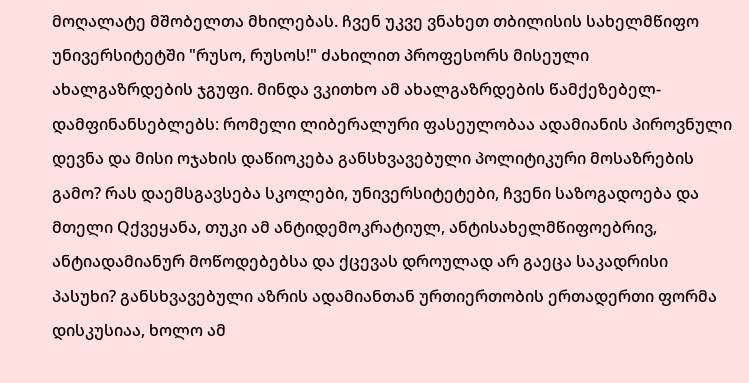მოღალატე მშობელთა მხილებას. ჩვენ უკვე ვნახეთ თბილისის სახელმწიფო უნივერსიტეტში "რუსო, რუსოს!" ძახილით პროფესორს მისეული ახალგაზრდების ჯგუფი. მინდა ვკითხო ამ ახალგაზრდების წამქეზებელ-დამფინანსებლებს: რომელი ლიბერალური ფასეულობაა ადამიანის პიროვნული დევნა და მისი ოჯახის დაწიოკება განსხვავებული პოლიტიკური მოსაზრების გამო? რას დაემსგავსება სკოლები, უნივერსიტეტები, ჩვენი საზოგადოება და მთელი Qქვეყანა, თუკი ამ ანტიდემოკრატიულ, ანტისახელმწიფოებრივ, ანტიადამიანურ მოწოდებებსა და ქცევას დროულად არ გაეცა საკადრისი პასუხი? განსხვავებული აზრის ადამიანთან ურთიერთობის ერთადერთი ფორმა დისკუსიაა, ხოლო ამ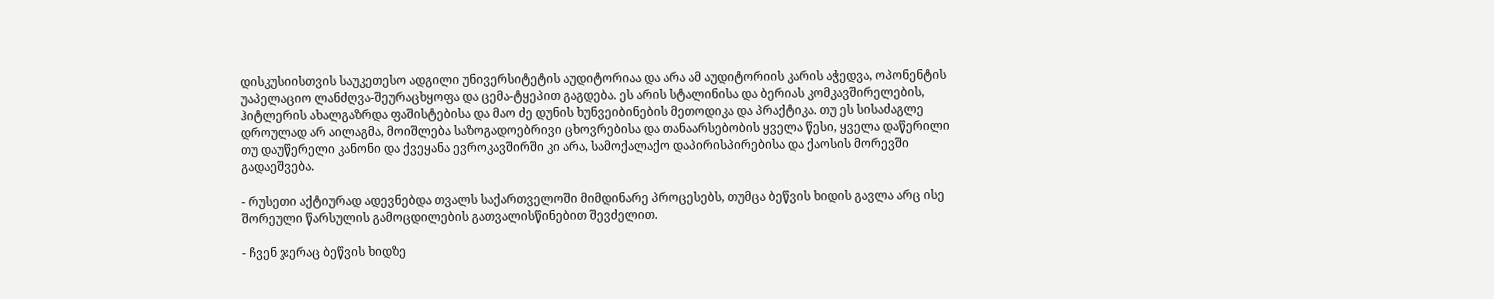დისკუსიისთვის საუკეთესო ადგილი უნივერსიტეტის აუდიტორიაა და არა ამ აუდიტორიის კარის აჭედვა, ოპონენტის უაპელაციო ლანძღვა-შეურაცხყოფა და ცემა-ტყეპით გაგდება. ეს არის სტალინისა და ბერიას კომკავშირელების, ჰიტლერის ახალგაზრდა ფაშისტებისა და მაო ძე დუნის ხუნვეიბინების მეთოდიკა და პრაქტიკა. თუ ეს სისაძაგლე დროულად არ აილაგმა, მოიშლება საზოგადოებრივი ცხოვრებისა და თანაარსებობის ყველა წესი, ყველა დაწერილი თუ დაუწერელი კანონი და ქვეყანა ევროკავშირში კი არა, სამოქალაქო დაპირისპირებისა და ქაოსის მორევში გადაეშვება.

- რუსეთი აქტიურად ადევნებდა თვალს საქართველოში მიმდინარე პროცესებს, თუმცა ბეწვის ხიდის გავლა არც ისე შორეული წარსულის გამოცდილების გათვალისწინებით შევძელით.

- ჩვენ ჯერაც ბეწვის ხიდზე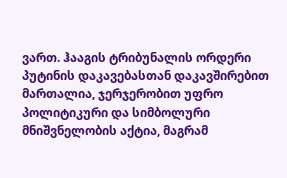ვართ. ჰააგის ტრიბუნალის ორდერი პუტინის დაკავებასთან დაკავშირებით მართალია, ჯერჯერობით უფრო პოლიტიკური და სიმბოლური მნიშვნელობის აქტია, მაგრამ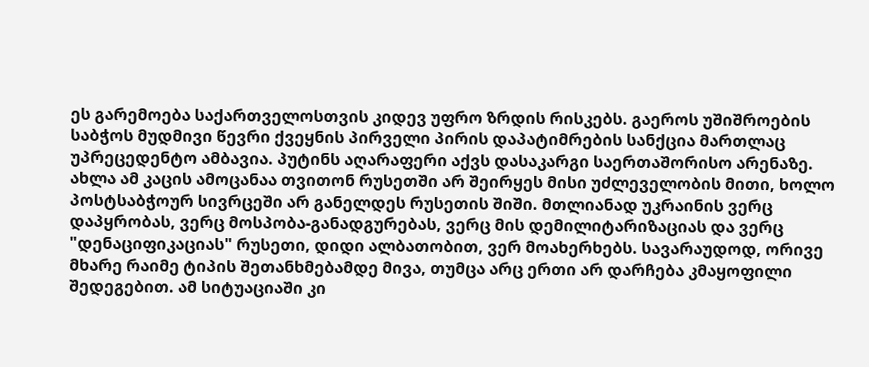ეს გარემოება საქართველოსთვის კიდევ უფრო ზრდის რისკებს. გაეროს უშიშროების საბჭოს მუდმივი წევრი ქვეყნის პირველი პირის დაპატიმრების სანქცია მართლაც უპრეცედენტო ამბავია. პუტინს აღარაფერი აქვს დასაკარგი საერთაშორისო არენაზე. ახლა ამ კაცის ამოცანაა თვითონ რუსეთში არ შეირყეს მისი უძლეველობის მითი, ხოლო პოსტსაბჭოურ სივრცეში არ განელდეს რუსეთის შიში. მთლიანად უკრაინის ვერც დაპყრობას, ვერც მოსპობა-განადგურებას, ვერც მის დემილიტარიზაციას და ვერც "დენაციფიკაციას" რუსეთი, დიდი ალბათობით, ვერ მოახერხებს. სავარაუდოდ, ორივე მხარე რაიმე ტიპის შეთანხმებამდე მივა, თუმცა არც ერთი არ დარჩება კმაყოფილი შედეგებით. ამ სიტუაციაში კი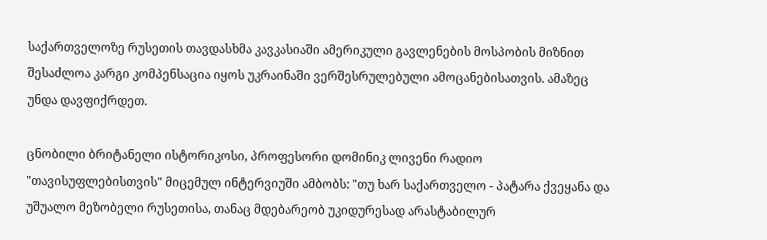საქართველოზე რუსეთის თავდასხმა კავკასიაში ამერიკული გავლენების მოსპობის მიზნით შესაძლოა კარგი კომპენსაცია იყოს უკრაინაში ვერშესრულებული ამოცანებისათვის. ამაზეც უნდა დავფიქრდეთ.

ცნობილი ბრიტანელი ისტორიკოსი, პროფესორი დომინიკ ლივენი რადიო "თავისუფლებისთვის" მიცემულ ინტერვიუში ამბობს: "თუ ხარ საქართველო - პატარა ქვეყანა და უშუალო მეზობელი რუსეთისა, თანაც მდებარეობ უკიდურესად არასტაბილურ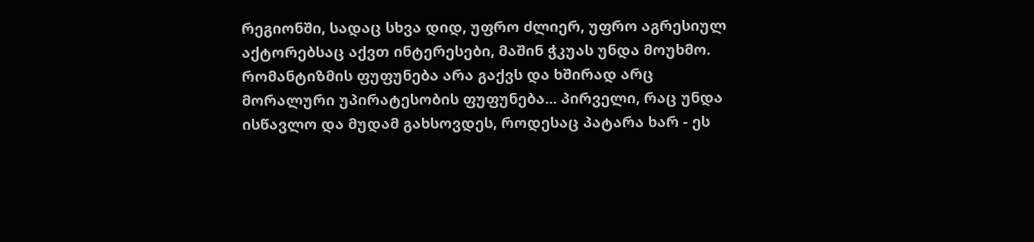რეგიონში, სადაც სხვა დიდ, უფრო ძლიერ, უფრო აგრესიულ აქტორებსაც აქვთ ინტერესები, მაშინ ჭკუას უნდა მოუხმო. რომანტიზმის ფუფუნება არა გაქვს და ხშირად არც მორალური უპირატესობის ფუფუნება... პირველი, რაც უნდა ისწავლო და მუდამ გახსოვდეს, როდესაც პატარა ხარ - ეს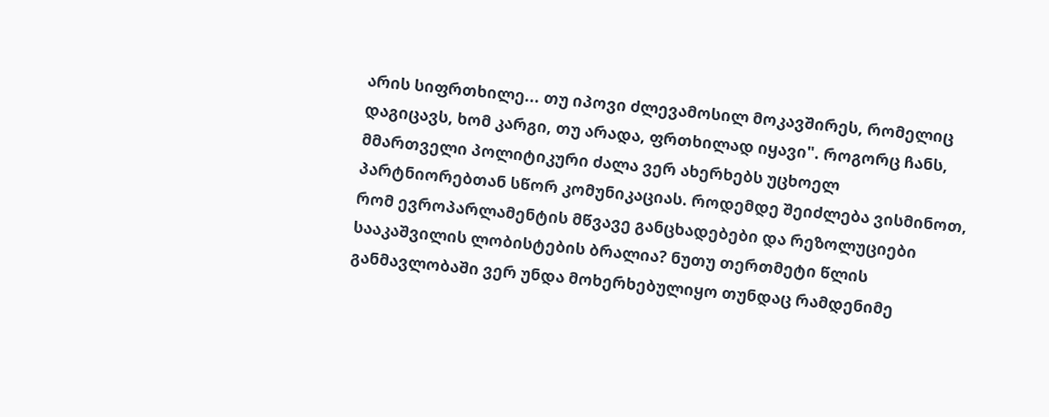არის სიფრთხილე... თუ იპოვი ძლევამოსილ მოკავშირეს, რომელიც დაგიცავს, ხომ კარგი, თუ არადა, ფრთხილად იყავი". როგორც ჩანს, მმართველი პოლიტიკური ძალა ვერ ახერხებს უცხოელ პარტნიორებთან სწორ კომუნიკაციას. როდემდე შეიძლება ვისმინოთ, რომ ევროპარლამენტის მწვავე განცხადებები და რეზოლუციები სააკაშვილის ლობისტების ბრალია? ნუთუ თერთმეტი წლის განმავლობაში ვერ უნდა მოხერხებულიყო თუნდაც რამდენიმე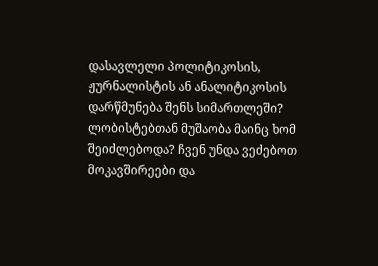დასავლელი პოლიტიკოსის, ჟურნალისტის ან ანალიტიკოსის დარწმუნება შენს სიმართლეში? ლობისტებთან მუშაობა მაინც ხომ შეიძლებოდა? ჩვენ უნდა ვეძებოთ მოკავშირეები და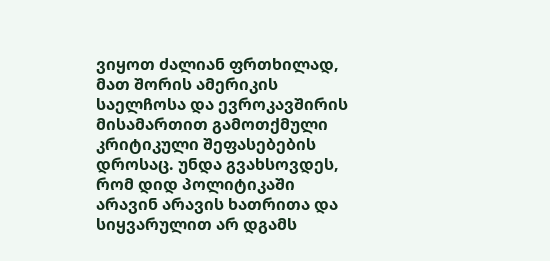ვიყოთ ძალიან ფრთხილად, მათ შორის ამერიკის საელჩოსა და ევროკავშირის მისამართით გამოთქმული კრიტიკული შეფასებების დროსაც. უნდა გვახსოვდეს, რომ დიდ პოლიტიკაში არავინ არავის ხათრითა და სიყვარულით არ დგამს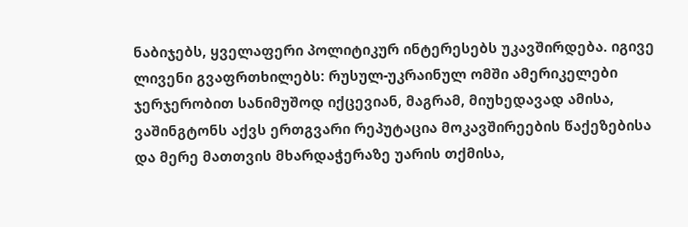ნაბიჯებს, ყველაფერი პოლიტიკურ ინტერესებს უკავშირდება. იგივე ლივენი გვაფრთხილებს: რუსულ-უკრაინულ ომში ამერიკელები ჯერჯერობით სანიმუშოდ იქცევიან, მაგრამ, მიუხედავად ამისა, ვაშინგტონს აქვს ერთგვარი რეპუტაცია მოკავშირეების წაქეზებისა და მერე მათთვის მხარდაჭერაზე უარის თქმისა,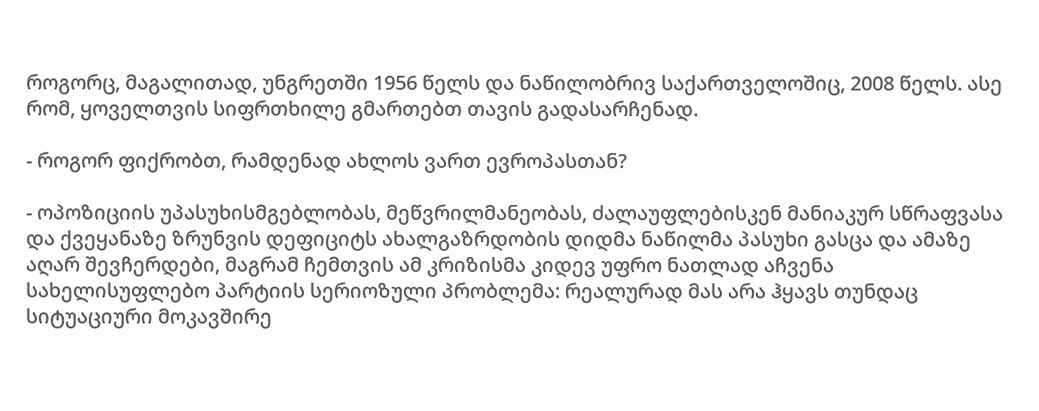როგორც, მაგალითად, უნგრეთში 1956 წელს და ნაწილობრივ საქართველოშიც, 2008 წელს. ასე რომ, ყოველთვის სიფრთხილე გმართებთ თავის გადასარჩენად.

- როგორ ფიქრობთ, რამდენად ახლოს ვართ ევროპასთან?

- ოპოზიციის უპასუხისმგებლობას, მეწვრილმანეობას, ძალაუფლებისკენ მანიაკურ სწრაფვასა და ქვეყანაზე ზრუნვის დეფიციტს ახალგაზრდობის დიდმა ნაწილმა პასუხი გასცა და ამაზე აღარ შევჩერდები, მაგრამ ჩემთვის ამ კრიზისმა კიდევ უფრო ნათლად აჩვენა სახელისუფლებო პარტიის სერიოზული პრობლემა: რეალურად მას არა ჰყავს თუნდაც სიტუაციური მოკავშირე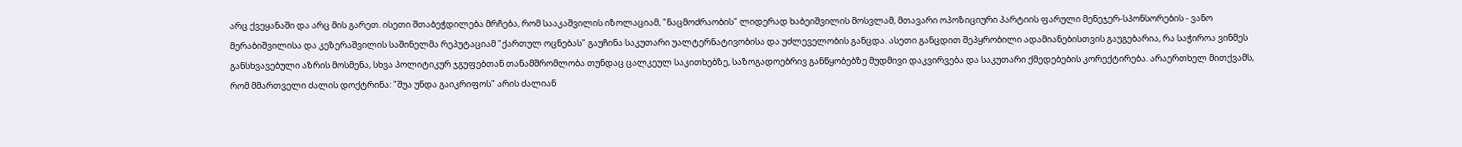არც ქვეყანაში და არც მის გარეთ. ისეთი შთაბეჭდილება მრჩება, რომ სააკაშვილის იზოლაციამ, "ნაცმოძრაობის" ლიდერად ხაბეიშვილის მოსვლამ, მთავარი ოპოზიციური პარტიის ფარული მენეჯერ-სპონსორების - ვანო მერაბიშვილისა და კეზერაშვილის საშინელმა რეპუტაციამ "ქართულ ოცნებას" გაუჩინა საკუთარი უალტერნატივობისა და უძლეველობის განცდა. ასეთი განცდით შეპყრობილი ადამიანებისთვის გაუგებარია, რა საჭიროა ვინმეს განსხვავებული აზრის მოსმენა, სხვა პოლიტიკურ ჯგუფებთან თანამშრომლობა თუნდაც ცალკეულ საკითხებზე, საზოგადოებრივ განწყობებზე მუდმივი დაკვირვება და საკუთარი ქმედებების კორექტირება. არაერთხელ მითქვამს, რომ მმართველი ძალის დოქტრინა: "შუა უნდა გაიკრიფოს" არის ძალიან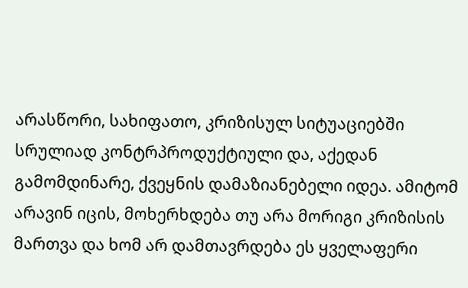არასწორი, სახიფათო, კრიზისულ სიტუაციებში სრულიად კონტრპროდუქტიული და, აქედან გამომდინარე, ქვეყნის დამაზიანებელი იდეა. ამიტომ არავინ იცის, მოხერხდება თუ არა მორიგი კრიზისის მართვა და ხომ არ დამთავრდება ეს ყველაფერი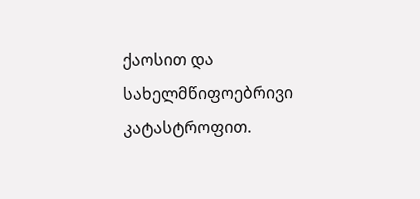ქაოსით და სახელმწიფოებრივი კატასტროფით.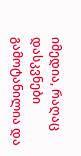იმედია, რაღაც დასკვნები გამოტანილია და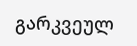გარკვეულ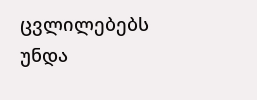ცვლილებებს უნდა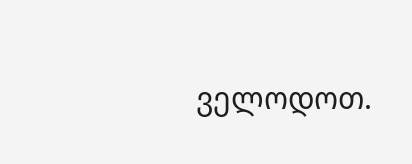ველოდოთ.